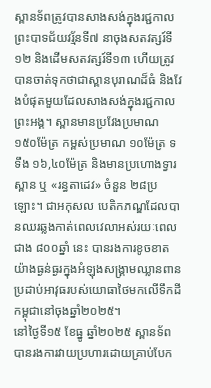ស្ពានទ័ពត្រូវបានសាងសង់ក្នុងរជ្ជកាលព្រះបាទជ័យវរ្ម័នទី៧ នាចុងសតវត្សរ៍ទី១២ និងដើមសតវត្សរ៍ទី១៣ ហើយត្រូវបានចាត់ទុកថាជាស្ពានបុរាណដ៏ធំ និងវែងបំផុតមួយដែលសាងសង់ក្នុងរជ្ជកាលព្រះអង្គ។ ស្ពានមានប្រវែងប្រមាណ ១៥០ម៉ែត្រ កម្ពស់ប្រមាណ ១០ម៉ែត្រ ទទឹង ១៦,៤០ម៉ែត្រ និងមានប្រហោងទ្វារស្ពាន ឬ «រន្ធតាដេវ» ចំនួន ២៨ប្រឡោះ។ ជាអកុសល បេតិកភណ្ឌដែលបានឈរឆ្លងកាត់ពេលវេលាអស់រយៈពេលជាង ៨០០ឆ្នាំ នេះ បានរងការខូចខាតយ៉ាងធ្ងន់ធ្ងរក្នុងអំឡុងសង្គ្រាមឈ្លានពានប្រដាប់អាវុធរបស់យោធាថៃមកលើទឹកដីកម្ពុជានៅចុងឆ្នាំ២០២៥។
នៅថ្ងៃទី១៥ ខែធ្នូ ឆ្នាំ២០២៥ ស្ពានទ័ពបានរងការវាយប្រហារដោយគ្រាប់បែក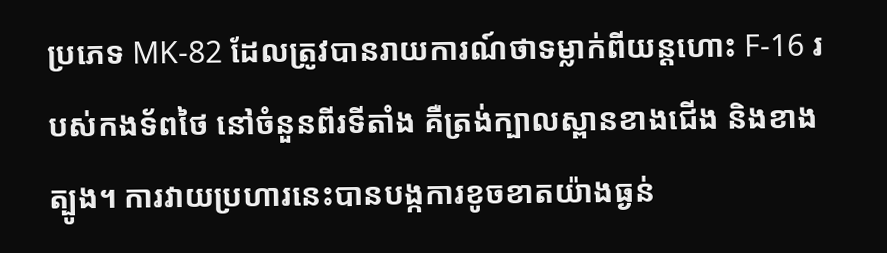ប្រភេទ MK-82 ដែលត្រូវបានរាយការណ៍ថាទម្លាក់ពីយន្តហោះ F-16 របស់កងទ័ពថៃ នៅចំនួនពីរទីតាំង គឺត្រង់ក្បាលស្ពានខាងជើង និងខាងត្បូង។ ការវាយប្រហារនេះបានបង្កការខូចខាតយ៉ាងធ្ងន់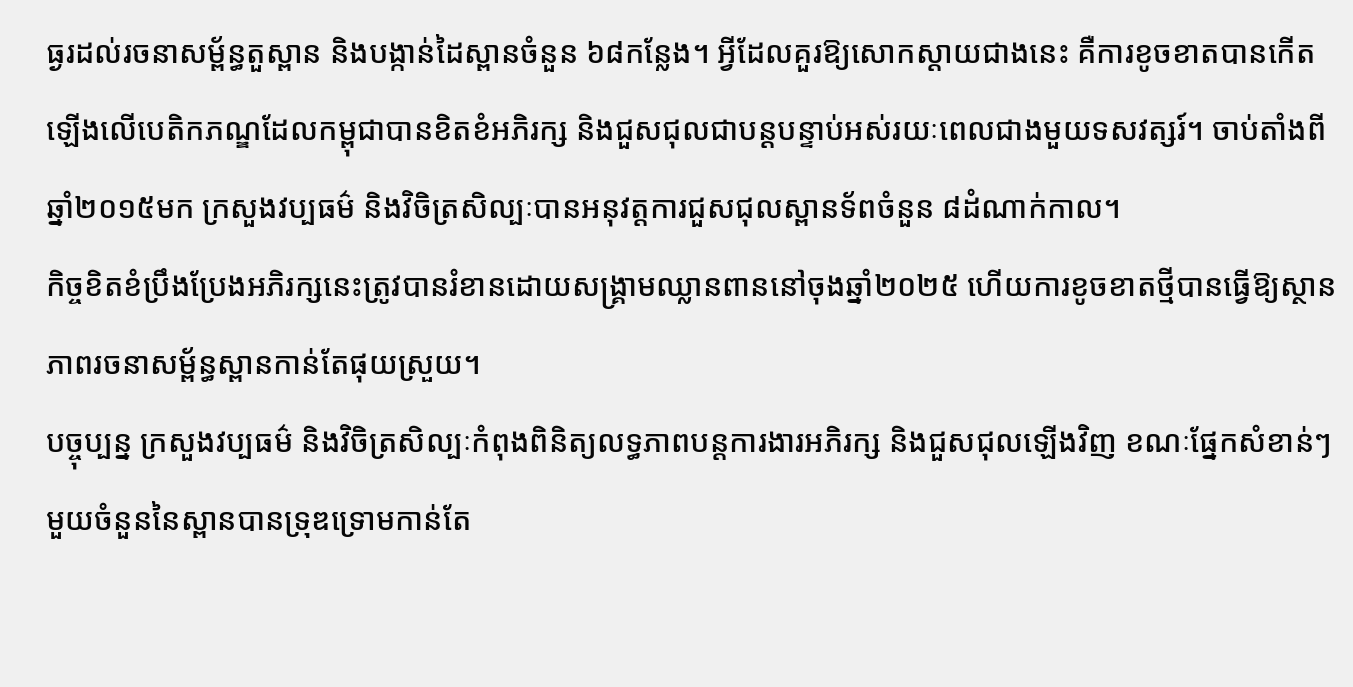ធ្ងរដល់រចនាសម្ព័ន្ធតួស្ពាន និងបង្កាន់ដៃស្ពានចំនួន ៦៨កន្លែង។ អ្វីដែលគួរឱ្យសោកស្តាយជាងនេះ គឺការខូចខាតបានកើតឡើងលើបេតិកភណ្ឌដែលកម្ពុជាបានខិតខំអភិរក្ស និងជួសជុលជាបន្តបន្ទាប់អស់រយៈពេលជាងមួយទសវត្សរ៍។ ចាប់តាំងពីឆ្នាំ២០១៥មក ក្រសួងវប្បធម៌ និងវិចិត្រសិល្បៈបានអនុវត្តការជួសជុលស្ពានទ័ពចំនួន ៨ដំណាក់កាល។
កិច្ចខិតខំប្រឹងប្រែងអភិរក្សនេះត្រូវបានរំខានដោយសង្គ្រាមឈ្លានពាននៅចុងឆ្នាំ២០២៥ ហើយការខូចខាតថ្មីបានធ្វើឱ្យស្ថានភាពរចនាសម្ព័ន្ធស្ពានកាន់តែផុយស្រួយ។
បច្ចុប្បន្ន ក្រសួងវប្បធម៌ និងវិចិត្រសិល្បៈកំពុងពិនិត្យលទ្ធភាពបន្តការងារអភិរក្ស និងជួសជុលឡើងវិញ ខណៈផ្នែកសំខាន់ៗមួយចំនួននៃស្ពានបានទ្រុឌទ្រោមកាន់តែ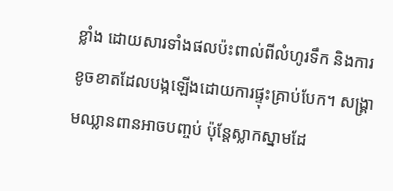ខ្លាំង ដោយសារទាំងផលប៉ះពាល់ពីលំហូរទឹក និងការខូចខាតដែលបង្កឡើងដោយការផ្ទុះគ្រាប់បែក។ សង្គ្រាមឈ្លានពានអាចបញ្ចប់ ប៉ុន្តែស្លាកស្នាមដែ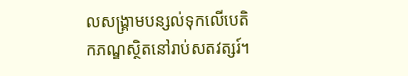លសង្គ្រាមបន្សល់ទុកលើបេតិកភណ្ឌស្ថិតនៅរាប់សតវត្សរ៍។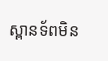ស្ពានទ័ពមិន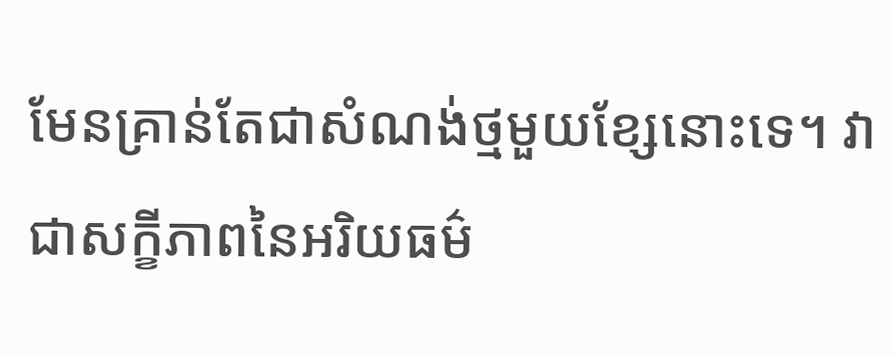មែនគ្រាន់តែជាសំណង់ថ្មមួយខ្សែនោះទេ។ វាជាសក្ខីភាពនៃអរិយធម៌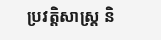ប្រវត្តិសាស្ត្រ និ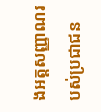ងអត្តសញ្ញាណរបស់ប្រជាជន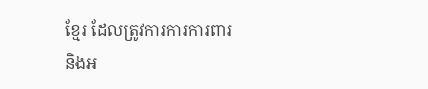ខ្មែរ ដែលត្រូវការការការពារ និងអ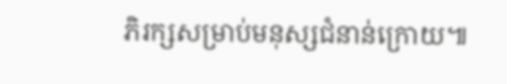ភិរក្សសម្រាប់មនុស្សជំនាន់ក្រោយ៕